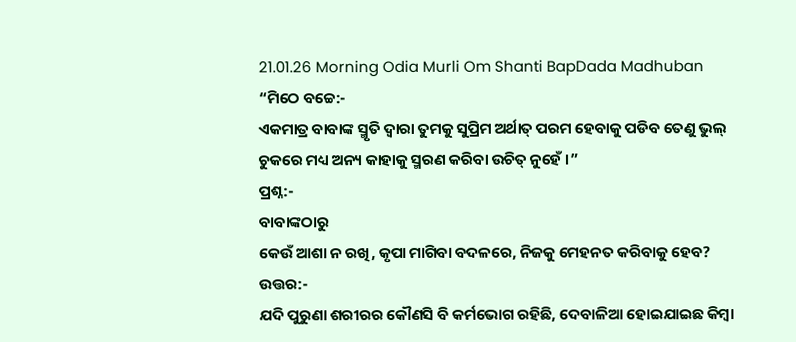21.01.26 Morning Odia Murli Om Shanti BapDada Madhuban
“ମିଠେ ବଚ୍ଚେ:-
ଏକମାତ୍ର ବାବାଙ୍କ ସ୍ମୃତି ଦ୍ୱାରା ତୁମକୁ ସୁପ୍ରିମ ଅର୍ଥାତ୍ ପରମ ହେବାକୁ ପଡିବ ତେଣୁ ଭୁଲ୍
ଚୁକରେ ମଧ୍ୟ ଅନ୍ୟ କାହାକୁ ସ୍ମରଣ କରିବା ଉଚିତ୍ ନୁହେଁ ।”
ପ୍ରଶ୍ନ:-
ବାବାଙ୍କଠାରୁ
କେଉଁ ଆଶା ନ ରଖି, କୃପା ମାଗିବା ବଦଳରେ, ନିଜକୁ ମେହନତ କରିବାକୁ ହେବ?
ଉତ୍ତର:-
ଯଦି ପୁରୁଣା ଶରୀରର କୌଣସି ବି କର୍ମଭୋଗ ରହିଛି, ଦେବାଳିଆ ହୋଇଯାଇଛ କିମ୍ବା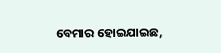ବେମାର ହୋଇଯାଇଛ,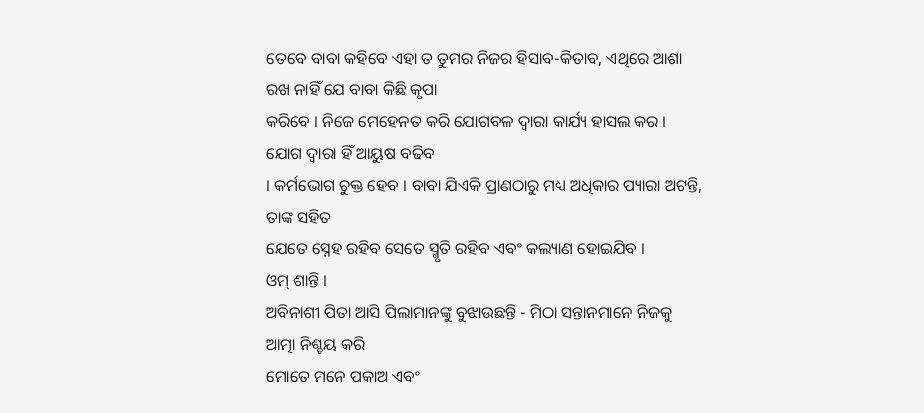ତେବେ ବାବା କହିବେ ଏହା ତ ତୁମର ନିଜର ହିସାବ-କିତାବ, ଏଥିରେ ଆଶା ରଖ ନାହିଁ ଯେ ବାବା କିଛି କୃପା
କରିବେ । ନିଜେ ମେହେନତ କରି ଯୋଗବଳ ଦ୍ୱାରା କାର୍ଯ୍ୟ ହାସଲ କର । ଯୋଗ ଦ୍ୱାରା ହିଁ ଆୟୁଷ ବଢିବ
। କର୍ମଭୋଗ ଚୁକ୍ତ ହେବ । ବାବା ଯିଏକି ପ୍ରାଣଠାରୁ ମଧ୍ୟ ଅଧିକାର ପ୍ୟାରା ଅଟନ୍ତି, ତାଙ୍କ ସହିତ
ଯେତେ ସ୍ନେହ ରହିବ ସେତେ ସ୍ମୃତି ରହିବ ଏବଂ କଲ୍ୟାଣ ହୋଇଯିବ ।
ଓମ୍ ଶାନ୍ତି ।
ଅବିନାଶୀ ପିତା ଆସି ପିଲାମାନଙ୍କୁ ବୁଝାଉଛନ୍ତି - ମିଠା ସନ୍ତାନମାନେ ନିଜକୁ ଆତ୍ମା ନିଶ୍ଚୟ କରି
ମୋତେ ମନେ ପକାଅ ଏବଂ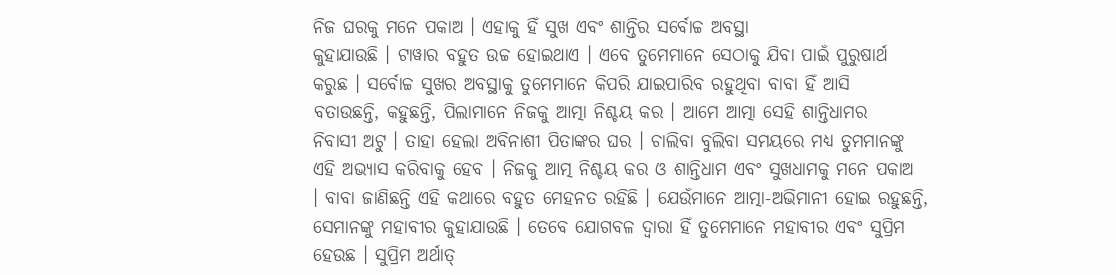ନିଜ ଘରକୁ ମନେ ପକାଅ । ଏହାକୁ ହିଁ ସୁଖ ଏବଂ ଶାନ୍ତିର ସର୍ବୋଚ୍ଚ ଅବସ୍ଥା
କୁହାଯାଉଛି । ଟାୱାର ବହୁତ ଉଚ୍ଚ ହୋଇଥାଏ । ଏବେ ତୁମେମାନେ ସେଠାକୁ ଯିବା ପାଇଁ ପୁରୁଷାର୍ଥ
କରୁଛ । ସର୍ବୋଚ୍ଚ ସୁଖର ଅବସ୍ଥାକୁ ତୁମେମାନେ କିପରି ଯାଇପାରିବ ରହୁଥିବା ବାବା ହିଁ ଆସି
ବତାଉଛନ୍ତି, କହୁଛନ୍ତି, ପିଲାମାନେ ନିଜକୁ ଆତ୍ମା ନିଶ୍ଚୟ କର । ଆମେ ଆତ୍ମା ସେହି ଶାନ୍ତିଧାମର
ନିବାସୀ ଅଟୁ । ତାହା ହେଲା ଅବିନାଶୀ ପିତାଙ୍କର ଘର । ଚାଲିବା ବୁଲିବା ସମୟରେ ମଧ୍ୟ ତୁମମାନଙ୍କୁ
ଏହି ଅଭ୍ୟାସ କରିବାକୁ ହେବ । ନିଜକୁ ଆତ୍ମ ନିଶ୍ଚୟ କର ଓ ଶାନ୍ତିଧାମ ଏବଂ ସୁଖଧାମକୁ ମନେ ପକାଅ
। ବାବା ଜାଣିଛନ୍ତି ଏହି କଥାରେ ବହୁତ ମେହନତ ରହିଛି । ଯେଉଁମାନେ ଆତ୍ମା-ଅଭିମାନୀ ହୋଇ ରହୁଛନ୍ତି,
ସେମାନଙ୍କୁ ମହାବୀର କୁହାଯାଉଛି । ତେବେ ଯୋଗବଳ ଦ୍ୱାରା ହିଁ ତୁମେମାନେ ମହାବୀର ଏବଂ ସୁପ୍ରିମ
ହେଉଛ । ସୁପ୍ରିମ ଅର୍ଥାତ୍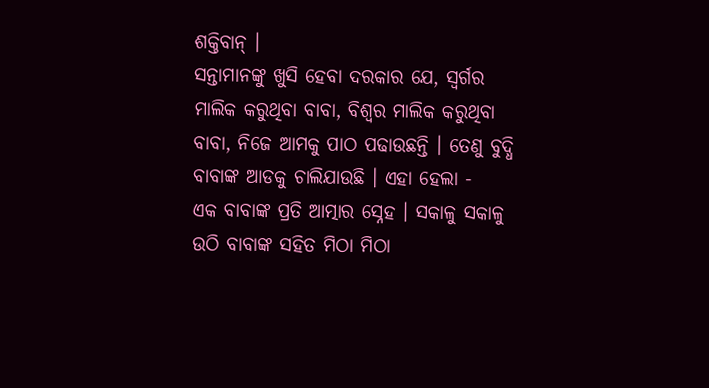ଶକ୍ତିବାନ୍ ।
ସନ୍ତାମାନଙ୍କୁ ଖୁସି ହେବା ଦରକାର ଯେ, ସ୍ୱର୍ଗର ମାଲିକ କରୁଥିବା ବାବା, ବିଶ୍ୱର ମାଲିକ କରୁଥିବା
ବାବା, ନିଜେ ଆମକୁ ପାଠ ପଢାଉଛନ୍ତି । ତେଣୁ ବୁଦ୍ଧି ବାବାଙ୍କ ଆଡକୁ ଚାଲିଯାଉଛି । ଏହା ହେଲା -
ଏକ ବାବାଙ୍କ ପ୍ରତି ଆତ୍ମାର ସ୍ନେହ । ସକାଳୁ ସକାଳୁ ଉଠି ବାବାଙ୍କ ସହିତ ମିଠା ମିଠା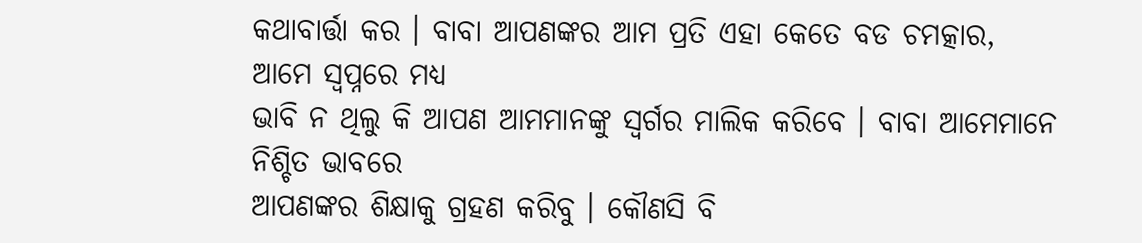କଥାବାର୍ତ୍ତା କର । ବାବା ଆପଣଙ୍କର ଆମ ପ୍ରତି ଏହା କେତେ ବଡ ଚମତ୍କାର, ଆମେ ସ୍ୱପ୍ନରେ ମଧ୍ୟ
ଭାବି ନ ଥିଲୁ କି ଆପଣ ଆମମାନଙ୍କୁ ସ୍ୱର୍ଗର ମାଲିକ କରିବେ । ବାବା ଆମେମାନେ ନିଶ୍ଚିତ ଭାବରେ
ଆପଣଙ୍କର ଶିକ୍ଷାକୁ ଗ୍ରହଣ କରିବୁ । କୌଣସି ବି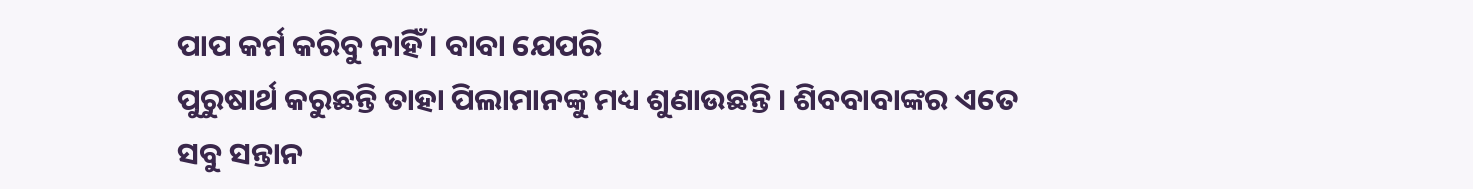ପାପ କର୍ମ କରିବୁ ନାହିଁ । ବାବା ଯେପରି
ପୁରୁଷାର୍ଥ କରୁଛନ୍ତି ତାହା ପିଲାମାନଙ୍କୁ ମଧ୍ୟ ଶୁଣାଉଛନ୍ତି । ଶିବବାବାଙ୍କର ଏତେ ସବୁ ସନ୍ତାନ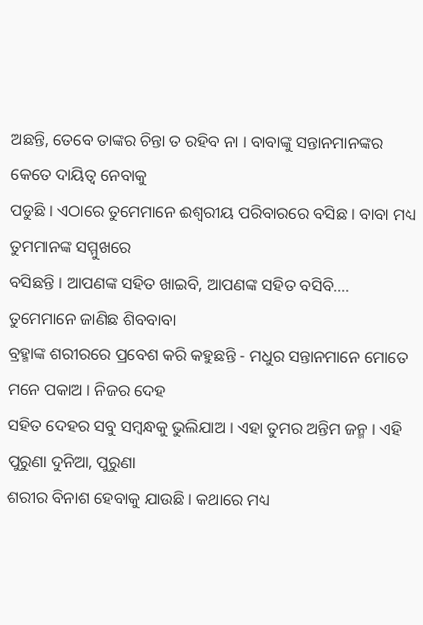ଅଛନ୍ତି, ତେବେ ତାଙ୍କର ଚିନ୍ତା ତ ରହିବ ନା । ବାବାଙ୍କୁ ସନ୍ତାନମାନଙ୍କର କେତେ ଦାୟିତ୍ୱ ନେବାକୁ
ପଡୁଛି । ଏଠାରେ ତୁମେମାନେ ଈଶ୍ୱରୀୟ ପରିବାରରେ ବସିଛ । ବାବା ମଧ୍ୟ ତୁମମାନଙ୍କ ସମ୍ମୁଖରେ
ବସିଛନ୍ତି । ଆପଣଙ୍କ ସହିତ ଖାଇବି, ଆପଣଙ୍କ ସହିତ ବସିବି.... ତୁମେମାନେ ଜାଣିଛ ଶିବବାବା
ବ୍ରହ୍ମାଙ୍କ ଶରୀରରେ ପ୍ରବେଶ କରି କହୁଛନ୍ତି - ମଧୁର ସନ୍ତାନମାନେ ମୋତେ ମନେ ପକାଅ । ନିଜର ଦେହ
ସହିତ ଦେହର ସବୁ ସମ୍ବନ୍ଧକୁ ଭୁଲିଯାଅ । ଏହା ତୁମର ଅନ୍ତିମ ଜନ୍ମ । ଏହି ପୁରୁଣା ଦୁନିଆ, ପୁରୁଣା
ଶରୀର ବିନାଶ ହେବାକୁ ଯାଉଛି । କଥାରେ ମଧ୍ୟ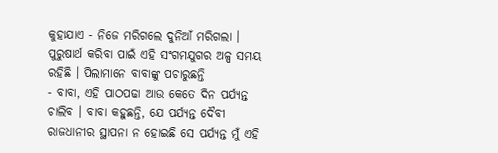କୁହାଯାଏ - ନିଜେ ମରିଗଲେ ଦୁନିଆଁ ମରିଗଲା ।
ପୁରୁଷାର୍ଥ କରିବା ପାଇଁ ଏହି ସଂଗମଯୁଗର ଅଳ୍ପ ସମୟ ରହିଛି । ପିଲାମାନେ ବାବାଙ୍କୁ ପଚାରୁଛନ୍ତି
- ବାବା, ଏହି ପାଠପଢା ଆଉ କେତେ ଦିନ ପର୍ଯ୍ୟନ୍ତ ଚାଲିବ । ବାବା କହୁଛନ୍ତି, ଯେ ପର୍ଯ୍ୟନ୍ତ ଦୈବୀ
ରାଜଧାନୀର ସ୍ଥାପନା ନ ହୋଇଛି ସେ ପର୍ଯ୍ୟନ୍ତ ମୁଁ ଏହି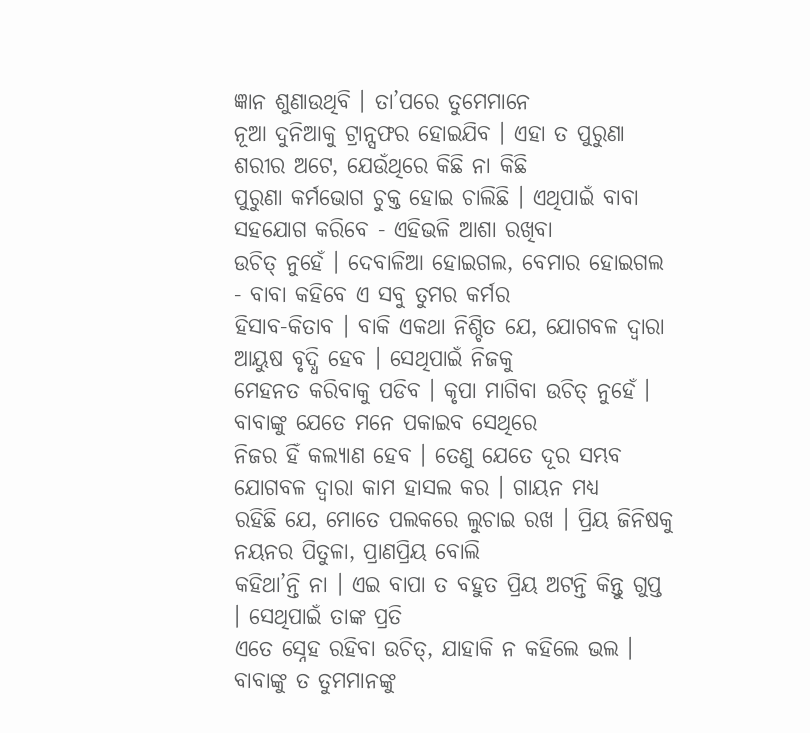ଜ୍ଞାନ ଶୁଣାଉଥିବି । ତା’ପରେ ତୁମେମାନେ
ନୂଆ ଦୁନିଆକୁ ଟ୍ରାନ୍ସଫର ହୋଇଯିବ । ଏହା ତ ପୁରୁଣା ଶରୀର ଅଟେ, ଯେଉଁଥିରେ କିଛି ନା କିଛି
ପୁରୁଣା କର୍ମଭୋଗ ଚୁକ୍ତ ହୋଇ ଚାଲିଛି । ଏଥିପାଇଁ ବାବା ସହଯୋଗ କରିବେ - ଏହିଭଳି ଆଶା ରଖିବା
ଉଚିତ୍ ନୁହେଁ । ଦେବାଳିଆ ହୋଇଗଲ, ବେମାର ହୋଇଗଲ - ବାବା କହିବେ ଏ ସବୁ ତୁମର କର୍ମର
ହିସାବ-କିତାବ । ବାକି ଏକଥା ନିଶ୍ଚିତ ଯେ, ଯୋଗବଳ ଦ୍ୱାରା ଆୟୁଷ ବୃଦ୍ଧି ହେବ । ସେଥିପାଇଁ ନିଜକୁ
ମେହନତ କରିବାକୁ ପଡିବ । କୃପା ମାଗିବା ଉଚିତ୍ ନୁହେଁ । ବାବାଙ୍କୁ ଯେତେ ମନେ ପକାଇବ ସେଥିରେ
ନିଜର ହିଁ କଲ୍ୟାଣ ହେବ । ତେଣୁ ଯେତେ ଦୂର ସମ୍ଭବ ଯୋଗବଳ ଦ୍ୱାରା କାମ ହାସଲ କର । ଗାୟନ ମଧ୍ୟ
ରହିଛି ଯେ, ମୋତେ ପଲକରେ ଲୁଚାଇ ରଖ । ପ୍ରିୟ ଜିନିଷକୁ ନୟନର ପିତୁଳା, ପ୍ରାଣପ୍ରିୟ ବୋଲି
କହିଥା’ନ୍ତି ନା । ଏଇ ବାପା ତ ବହୁତ ପ୍ରିୟ ଅଟନ୍ତି କିନ୍ତୁ ଗୁପ୍ତ । ସେଥିପାଇଁ ତାଙ୍କ ପ୍ରତି
ଏତେ ସ୍ନେହ ରହିବା ଉଚିତ୍, ଯାହାକି ନ କହିଲେ ଭଲ । ବାବାଙ୍କୁ ତ ତୁମମାନଙ୍କୁ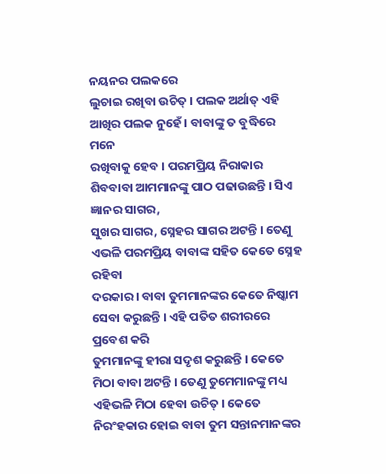ନୟନର ପଲକରେ
ଲୁଚାଇ ରଖିବା ଉଚିତ୍ । ପଲକ ଅର୍ଥାତ୍ ଏହି ଆଖିର ପଲକ ନୁହେଁ । ବାବାଙ୍କୁ ତ ବୁଦ୍ଧିରେ ମନେ
ରଖିବାକୁ ହେବ । ପରମପ୍ରିୟ ନିରାକାର ଶିବବାବା ଆମମାନଙ୍କୁ ପାଠ ପଢାଉଛନ୍ତି । ସିଏ ଜ୍ଞାନର ସାଗର,
ସୁଖର ସାଗର, ସ୍ନେହର ସାଗର ଅଟନ୍ତି । ତେଣୁ ଏଭଳି ପରମପ୍ରିୟ ବାବାଙ୍କ ସହିତ କେତେ ସ୍ନେହ ରହିବା
ଦରକାର । ବାବା ତୁମମାନଙ୍କର କେତେ ନିଷ୍କାମ ସେବା କରୁଛନ୍ତି । ଏହି ପତିତ ଶରୀରରେ ପ୍ରବେଶ କରି
ତୁମମାନଙ୍କୁ ହୀରା ସଦୃଶ କରୁଛନ୍ତି । କେତେ ମିଠା ବାବା ଅଟନ୍ତି । ତେଣୁ ତୁମେମାନଙ୍କୁ ମଧ୍ୟ
ଏହିଭଳି ମିଠା ହେବା ଉଚିତ୍ । କେତେ ନିରଂହକାର ହୋଇ ବାବା ତୁମ ସନ୍ତାନମାନଙ୍କର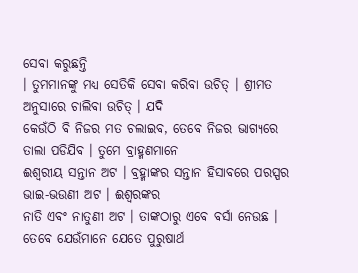ସେବା କରୁଛନ୍ତି
। ତୁମମାନଙ୍କୁ ମଧ୍ୟ ସେତିକି ସେବା କରିବା ଉଚିତ୍ । ଶ୍ରୀମତ ଅନୁସାରେ ଚାଲିବା ଉଚିତ୍ । ଯଦି
କେଉଁଠି ବି ନିଜର ମତ ଚଲାଇବ, ତେବେ ନିଜର ଭାଗ୍ୟରେ ତାଲା ପଡିଯିବ । ତୁମେ ବ୍ରାହ୍ମଣମାନେ
ଈଶ୍ୱରୀୟ ସନ୍ତାନ ଅଟ । ବ୍ରହ୍ମାଙ୍କର ସନ୍ତାନ ହିସାବରେ ପରସ୍ପର ଭାଇ-ଭଉଣୀ ଅଟ । ଈଶ୍ୱରଙ୍କର
ନାତି ଏବଂ ନାତୁଣୀ ଅଟ । ତାଙ୍କଠାରୁ ଏବେ ବର୍ସା ନେଉଛ । ତେବେ ଯେଉଁମାନେ ଯେତେ ପୁରୁଷାର୍ଥ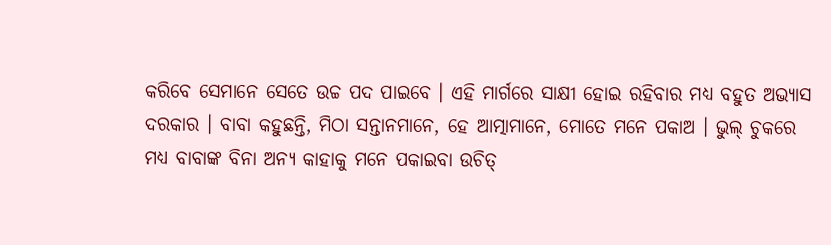କରିବେ ସେମାନେ ସେତେ ଉଚ୍ଚ ପଦ ପାଇବେ । ଏହି ମାର୍ଗରେ ସାକ୍ଷୀ ହୋଇ ରହିବାର ମଧ୍ୟ ବହୁତ ଅଭ୍ୟାସ
ଦରକାର । ବାବା କହୁଛନ୍ତି, ମିଠା ସନ୍ତାନମାନେ, ହେ ଆତ୍ମାମାନେ, ମୋତେ ମନେ ପକାଅ । ଭୁଲ୍ ଚୁକରେ
ମଧ୍ୟ ବାବାଙ୍କ ବିନା ଅନ୍ୟ କାହାକୁ ମନେ ପକାଇବା ଉଚିତ୍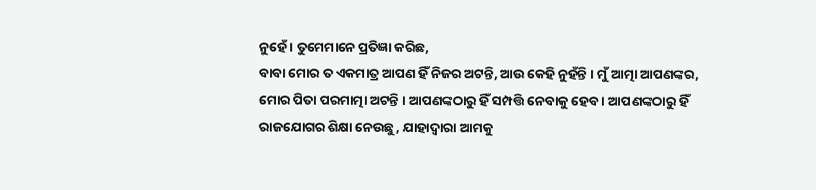ନୁହେଁ । ତୁମେମାନେ ପ୍ରତିଜ୍ଞା କରିଛ,
ବାବା ମୋର ତ ଏକମାତ୍ର ଆପଣ ହିଁ ନିଜର ଅଟନ୍ତି, ଆଉ କେହି ନୁହଁନ୍ତି । ମୁଁ ଆତ୍ମା ଆପଣଙ୍କର,
ମୋର ପିତା ପରମାତ୍ମା ଅଟନ୍ତି । ଆପଣଙ୍କଠାରୁ ହିଁ ସମ୍ପତ୍ତି ନେବାକୁ ହେବ । ଆପଣଙ୍କଠାରୁ ହିଁ
ରାଜଯୋଗର ଶିକ୍ଷା ନେଉଛୁ, ଯାହାଦ୍ୱାରା ଆମକୁ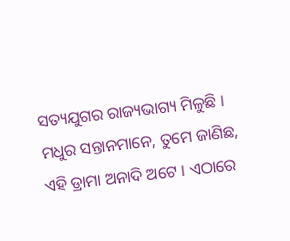ସତ୍ୟଯୁଗର ରାଜ୍ୟଭାଗ୍ୟ ମିଳୁଛି ।
ମଧୁର ସନ୍ତାନମାନେ, ତୁମେ ଜାଣିଛ, ଏହି ଡ୍ରାମା ଅନାଦି ଅଟେ । ଏଠାରେ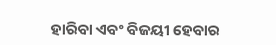ହାରିବା ଏବଂ ବିଜୟୀ ହେବାର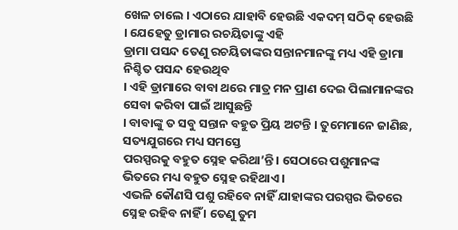ଖେଳ ଚାଲେ । ଏଠାରେ ଯାହାବି ହେଉଛି ଏକଦମ୍ ସଠିକ୍ ହେଉଛି । ଯେହେତୁ ଡ୍ରାମାର ରଚୟିତାଙ୍କୁ ଏହି
ଡ୍ରାମା ପସନ୍ଦ ତେଣୁ ରଚୟିତାଙ୍କର ସନ୍ତାନମାନଙ୍କୁ ମଧ୍ୟ ଏହି ଡ୍ରାମା ନିଶ୍ଚିତ ପସନ୍ଦ ହେଉଥିବ
। ଏହି ଡ୍ରାମାରେ ବାବା ଥରେ ମାତ୍ର ମନ ପ୍ରାଣ ଦେଇ ପିଲାମାନଙ୍କର ସେବା କରିବା ପାଇଁ ଆସୁଛନ୍ତି
। ବାବାଙ୍କୁ ତ ସବୁ ସନ୍ତାନ ବହୁତ ପ୍ରିୟ ଅଟନ୍ତି । ତୁମେମାନେ ଜାଣିଛ, ସତ୍ୟଯୁଗରେ ମଧ୍ୟ ସମସ୍ତେ
ପରସ୍ପରକୁ ବହୁତ ସ୍ନେହ କରିଥା’ନ୍ତି । ସେଠାରେ ପଶୁମାନଙ୍କ ଭିତରେ ମଧ୍ୟ ବହୁତ ସ୍ନେହ ରହିଥାଏ ।
ଏଭଳି କୌଣସି ପଶୁ ରହିବେ ନାହିଁ ଯାହାଙ୍କର ପରସ୍ପର ଭିତରେ ସ୍ନେହ ରହିବ ନାହିଁ । ତେଣୁ ତୁମ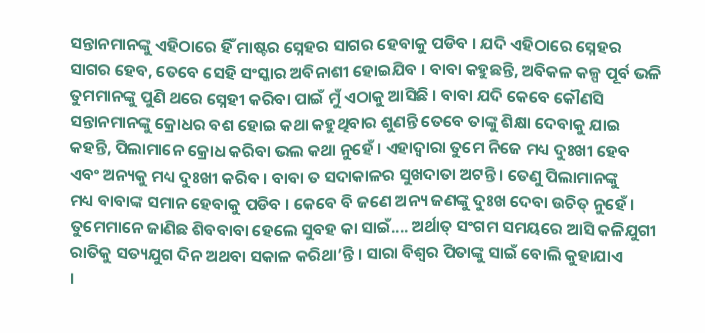ସନ୍ତାନମାନଙ୍କୁ ଏହିଠାରେ ହିଁ ମାଷ୍ଟର ସ୍ନେହର ସାଗର ହେବାକୁ ପଡିବ । ଯଦି ଏହିଠାରେ ସ୍ନେହର
ସାଗର ହେବ, ତେବେ ସେହି ସଂସ୍କାର ଅବିନାଶୀ ହୋଇଯିବ । ବାବା କହୁଛନ୍ତି, ଅବିକଳ କଳ୍ପ ପୂର୍ବ ଭଳି
ତୁମମାନଙ୍କୁ ପୁଣି ଥରେ ସ୍ନେହୀ କରିବା ପାଇଁ ମୁଁ ଏଠାକୁ ଆସିଛି । ବାବା ଯଦି କେବେ କୌଣସି
ସନ୍ତାନମାନଙ୍କୁ କ୍ରୋଧର ବଶ ହୋଇ କଥା କହୁଥିବାର ଶୁଣନ୍ତି ତେବେ ତାଙ୍କୁ ଶିକ୍ଷା ଦେବାକୁ ଯାଇ
କହନ୍ତି, ପିଲାମାନେ କ୍ରୋଧ କରିବା ଭଲ କଥା ନୁହେଁ । ଏହାଦ୍ୱାରା ତୁମେ ନିଜେ ମଧ୍ୟ ଦୁଃଖୀ ହେବ
ଏବଂ ଅନ୍ୟକୁ ମଧ୍ୟ ଦୁଃଖୀ କରିବ । ବାବା ତ ସଦାକାଳର ସୁଖଦାତା ଅଟନ୍ତି । ତେଣୁ ପିଲାମାନଙ୍କୁ
ମଧ୍ୟ ବାବାଙ୍କ ସମାନ ହେବାକୁ ପଡିବ । କେବେ ବି ଜଣେ ଅନ୍ୟ ଜଣଙ୍କୁ ଦୁଃଖ ଦେବା ଉଚିତ୍ ନୁହେଁ ।
ତୁମେମାନେ ଜାଣିଛ ଶିବବାବା ହେଲେ ସୁବହ କା ସାଇଁ.... ଅର୍ଥାତ୍ ସଂଗମ ସମୟରେ ଆସି କଳିଯୁଗୀ
ରାତିକୁ ସତ୍ୟଯୁଗ ଦିନ ଅଥବା ସକାଳ କରିଥା’ନ୍ତି । ସାରା ବିଶ୍ୱର ପିତାଙ୍କୁ ସାଇଁ ବୋଲି କୁହାଯାଏ
।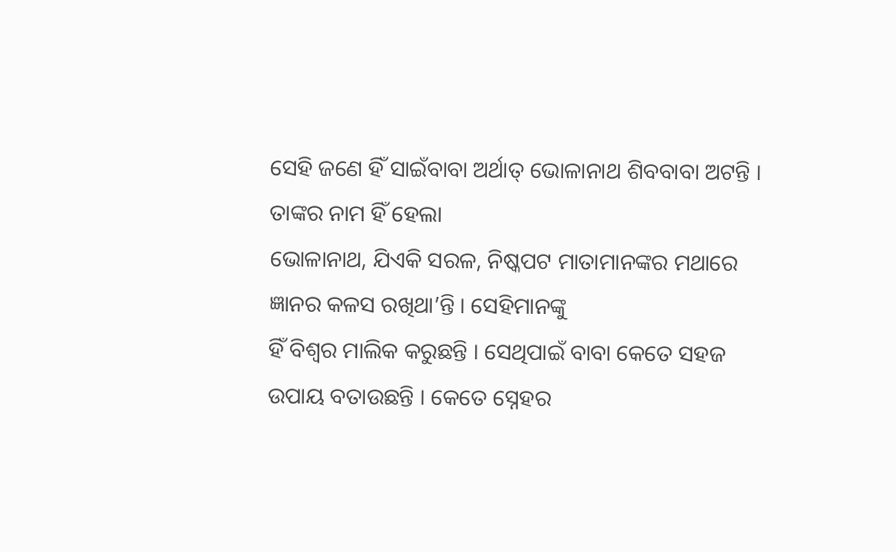ସେହି ଜଣେ ହିଁ ସାଇଁବାବା ଅର୍ଥାତ୍ ଭୋଳାନାଥ ଶିବବାବା ଅଟନ୍ତି । ତାଙ୍କର ନାମ ହିଁ ହେଲା
ଭୋଳାନାଥ, ଯିଏକି ସରଳ, ନିଷ୍କପଟ ମାତାମାନଙ୍କର ମଥାରେ ଜ୍ଞାନର କଳସ ରଖିଥା’ନ୍ତି । ସେହିମାନଙ୍କୁ
ହିଁ ବିଶ୍ୱର ମାଲିକ କରୁଛନ୍ତି । ସେଥିପାଇଁ ବାବା କେତେ ସହଜ ଉପାୟ ବତାଉଛନ୍ତି । କେତେ ସ୍ନେହର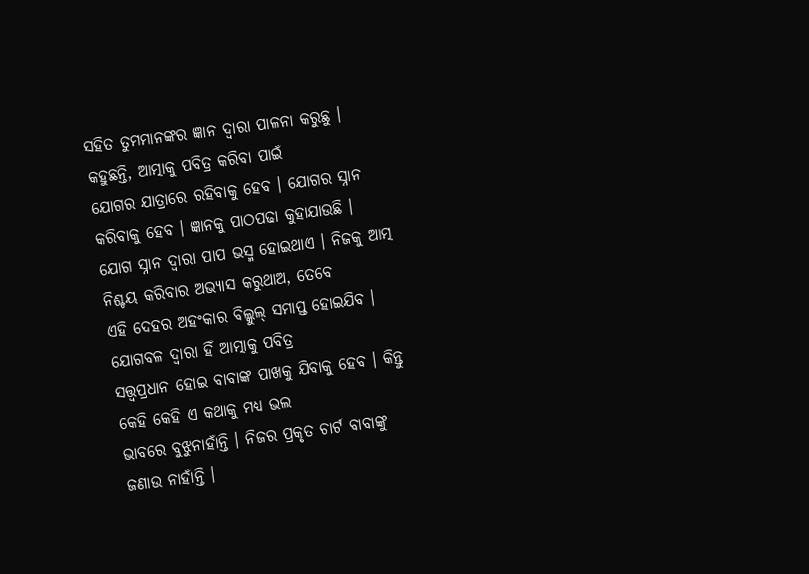ସହିତ ତୁମମାନଙ୍କର ଜ୍ଞାନ ଦ୍ୱାରା ପାଳନା କରୁଛୁ । କହୁଛନ୍ତି, ଆତ୍ମାକୁ ପବିତ୍ର କରିବା ପାଇଁ
ଯୋଗର ଯାତ୍ରାରେ ରହିବାକୁ ହେବ । ଯୋଗର ସ୍ନାନ କରିବାକୁ ହେବ । ଜ୍ଞାନକୁ ପାଠପଢା କୁହାଯାଉଛି ।
ଯୋଗ ସ୍ନାନ ଦ୍ୱାରା ପାପ ଭସ୍ମ ହୋଇଥାଏ । ନିଜକୁ ଆତ୍ମ ନିଶ୍ଚୟ କରିବାର ଅଭ୍ୟାସ କରୁଥାଅ, ତେବେ
ଏହି ଦେହର ଅହଂକାର ବିଲ୍କୁଲ୍ ସମାପ୍ତ ହୋଇଯିବ । ଯୋଗବଳ ଦ୍ୱାରା ହିଁ ଆତ୍ମାକୁ ପବିତ୍ର
ସତ୍ତ୍ୱପ୍ରଧାନ ହୋଇ ବାବାଙ୍କ ପାଖକୁ ଯିବାକୁ ହେବ । କିନ୍ତୁ କେହି କେହି ଏ କଥାକୁ ମଧ୍ୟ ଭଲ
ଭାବରେ ବୁଝୁନାହାଁନ୍ତି । ନିଜର ପ୍ରକୃତ ଚାର୍ଟ ବାବାଙ୍କୁ ଜଣାଉ ନାହାଁନ୍ତି ।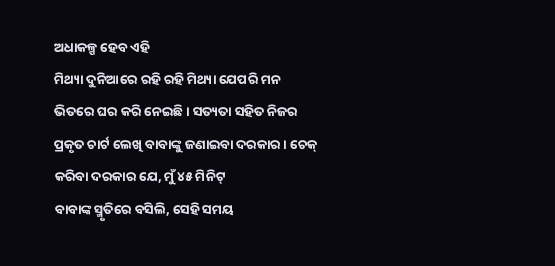ଅଧାକଳ୍ପ ହେବ ଏହି
ମିଥ୍ୟା ଦୁନିଆରେ ରହି ରହି ମିଥ୍ୟା ଯେପରି ମନ ଭିତରେ ଘର କରି ନେଇଛି । ସତ୍ୟତା ସହିତ ନିଜର
ପ୍ରକୃତ ଚାର୍ଟ ଲେଖି ବାବାଙ୍କୁ ଜଣାଇବା ଦରକାର । ଚେକ୍ କରିବା ଦରକାର ଯେ, ମୁଁ ୪୫ ମିନିଟ୍
ବାବାଙ୍କ ସ୍ମୃତିରେ ବସିଲି, ସେହି ସମୟ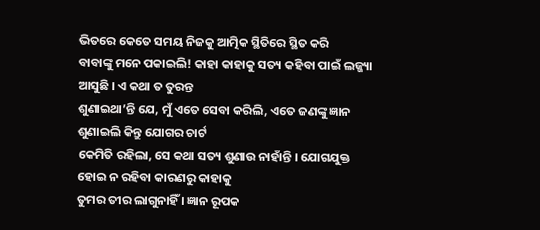ଭିତରେ କେତେ ସମୟ ନିଜକୁ ଆତ୍ମିକ ସ୍ଥିତିରେ ସ୍ଥିତ କରି
ବାବାଙ୍କୁ ମନେ ପକାଇଲି! କାହା କାହାକୁ ସତ୍ୟ କହିବା ପାଇଁ ଲଜ୍ଜ୍ୟା ଆସୁଛି । ଏ କଥା ତ ତୁରନ୍ତ
ଶୁଣାଇଥା’ନ୍ତି ଯେ, ମୁଁ ଏତେ ସେବା କରିଲି, ଏତେ ଜଣଙ୍କୁ ଜ୍ଞାନ ଶୁଣାଇଲି କିନ୍ତୁ ଯୋଗର ଚାର୍ଟ
କେମିତି ରହିଲା, ସେ କଥା ସତ୍ୟ ଶୁଣାଉ ନାହାଁନ୍ତି । ଯୋଗଯୁକ୍ତ ହୋଇ ନ ରହିବା କାରଣରୁ କାହାକୁ
ତୁମର ତୀର ଲାଗୁନାହିଁ । ଜ୍ଞାନ ରୂପକ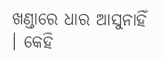ଖଣ୍ଡାରେ ଧାର ଆସୁନାହିଁ । କେହି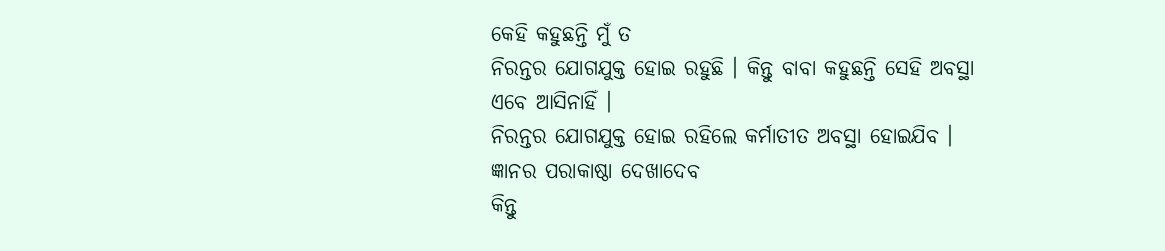କେହି କହୁଛନ୍ତି ମୁଁ ତ
ନିରନ୍ତର ଯୋଗଯୁକ୍ତ ହୋଇ ରହୁଛି । କିନ୍ତୁ ବାବା କହୁଛନ୍ତି ସେହି ଅବସ୍ଥା ଏବେ ଆସିନାହିଁ ।
ନିରନ୍ତର ଯୋଗଯୁକ୍ତ ହୋଇ ରହିଲେ କର୍ମାତୀତ ଅବସ୍ଥା ହୋଇଯିବ । ଜ୍ଞାନର ପରାକାଷ୍ଠା ଦେଖାଦେବ
କିନ୍ତୁ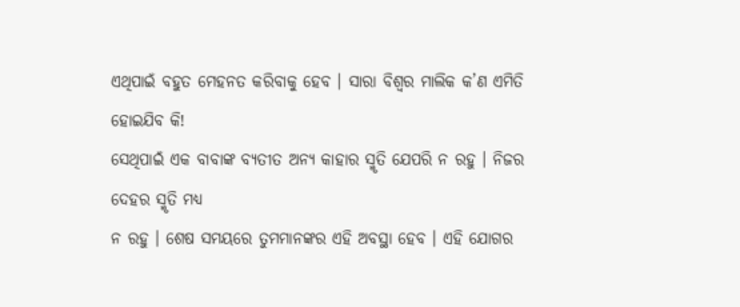ଏଥିପାଇଁ ବହୁତ ମେହନତ କରିବାକୁ ହେବ । ସାରା ବିଶ୍ୱର ମାଲିକ କ’ଣ ଏମିତି ହୋଇଯିବ କି!
ସେଥିପାଇଁ ଏକ ବାବାଙ୍କ ବ୍ୟତୀତ ଅନ୍ୟ କାହାର ସ୍ମୃତି ଯେପରି ନ ରହୁ । ନିଜର ଦେହର ସ୍ମୃତି ମଧ୍ୟ
ନ ରହୁ । ଶେଷ ସମୟରେ ତୁମମାନଙ୍କର ଏହି ଅବସ୍ଥା ହେବ । ଏହି ଯୋଗର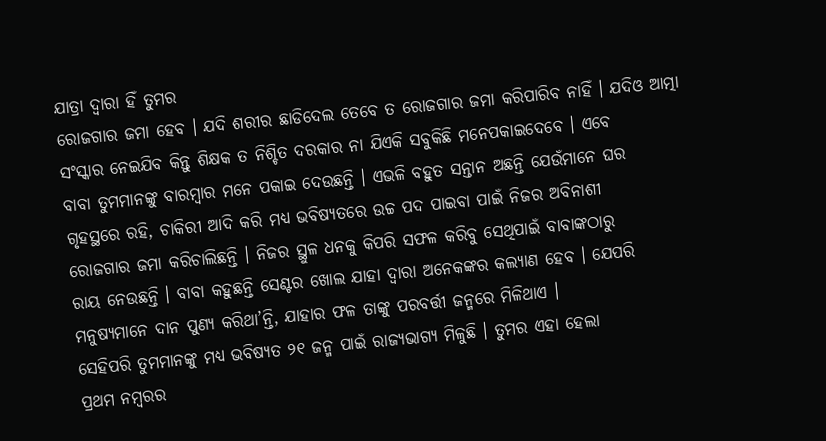ଯାତ୍ରା ଦ୍ୱାରା ହିଁ ତୁମର
ରୋଜଗାର ଜମା ହେବ । ଯଦି ଶରୀର ଛାଡିଦେଲ ତେବେ ତ ରୋଜଗାର ଜମା କରିପାରିବ ନାହିଁ । ଯଦିଓ ଆତ୍ମା
ସଂସ୍କାର ନେଇଯିବ କିନ୍ତୁ ଶିକ୍ଷକ ତ ନିଶ୍ଚିତ ଦରକାର ନା ଯିଏକି ସବୁକିଛି ମନେପକାଇଦେବେ । ଏବେ
ବାବା ତୁମମାନଙ୍କୁ ବାରମ୍ବାର ମନେ ପକାଇ ଦେଉଛନ୍ତି । ଏଭଳି ବହୁତ ସନ୍ତାନ ଅଛନ୍ତି ଯେଉଁମାନେ ଘର
ଗୃହସ୍ଥରେ ରହି, ଚାକିରୀ ଆଦି କରି ମଧ୍ୟ ଭବିଷ୍ୟତରେ ଉଚ୍ଚ ପଦ ପାଇବା ପାଇଁ ନିଜର ଅବିନାଶୀ
ରୋଜଗାର ଜମା କରିଚାଲିଛନ୍ତି । ନିଜର ସ୍ଥୁଳ ଧନକୁ କିପରି ସଫଳ କରିବୁ ସେଥିପାଇଁ ବାବାଙ୍କଠାରୁ
ରାୟ ନେଉଛନ୍ତି । ବାବା କହୁଛନ୍ତି ସେଣ୍ଟର ଖୋଲ ଯାହା ଦ୍ୱାରା ଅନେକଙ୍କର କଲ୍ୟାଣ ହେବ । ଯେପରି
ମନୁଷ୍ୟମାନେ ଦାନ ପୁଣ୍ୟ କରିଥା’ନ୍ତି, ଯାହାର ଫଳ ତାଙ୍କୁ ପରବର୍ତ୍ତୀ ଜନ୍ମରେ ମିଳିଥାଏ ।
ସେହିପରି ତୁମମାନଙ୍କୁ ମଧ୍ୟ ଭବିଷ୍ୟତ ୨୧ ଜନ୍ମ ପାଇଁ ରାଜ୍ୟଭାଗ୍ୟ ମିଳୁଛି । ତୁମର ଏହା ହେଲା
ପ୍ରଥମ ନମ୍ବରର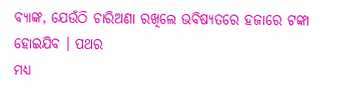ବ୍ୟାଙ୍କ, ଯେଉଁଠି ଚାରିଅଣା ରଖିଲେ ଭବିଷ୍ୟତରେ ହଜାରେ ଟଙ୍କା ହୋଇଯିବ । ପଥର
ମଧ୍ୟ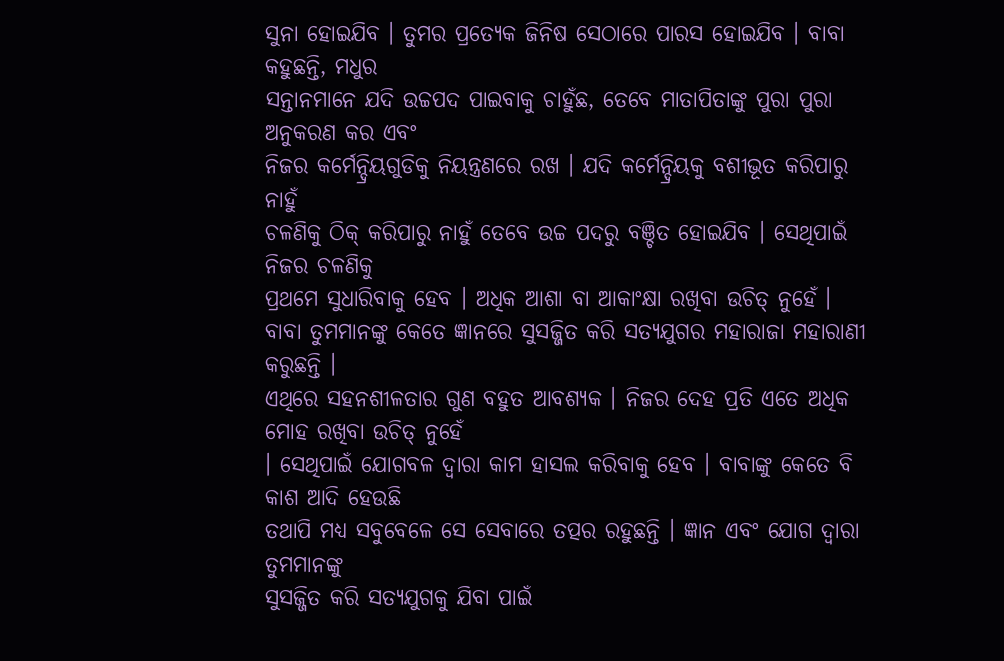ସୁନା ହୋଇଯିବ । ତୁମର ପ୍ରତ୍ୟେକ ଜିନିଷ ସେଠାରେ ପାରସ ହୋଇଯିବ । ବାବା କହୁଛନ୍ତି, ମଧୁର
ସନ୍ତାନମାନେ ଯଦି ଉଚ୍ଚପଦ ପାଇବାକୁ ଚାହୁଁଛ, ତେବେ ମାତାପିତାଙ୍କୁ ପୁରା ପୁରା ଅନୁକରଣ କର ଏବଂ
ନିଜର କର୍ମେନ୍ଦ୍ରିୟଗୁଡିକୁ ନିୟନ୍ତ୍ରଣରେ ରଖ । ଯଦି କର୍ମେନ୍ଦ୍ରିୟକୁ ବଶୀଭୂତ କରିପାରୁ ନାହୁଁ
ଚଳଣିକୁ ଠିକ୍ କରିପାରୁ ନାହୁଁ ତେବେ ଉଚ୍ଚ ପଦରୁ ବଞ୍ଚିତ ହୋଇଯିବ । ସେଥିପାଇଁ ନିଜର ଚଳଣିକୁ
ପ୍ରଥମେ ସୁଧାରିବାକୁ ହେବ । ଅଧିକ ଆଶା ବା ଆକାଂକ୍ଷା ରଖିବା ଉଚିତ୍ ନୁହେଁ ।
ବାବା ତୁମମାନଙ୍କୁ କେତେ ଜ୍ଞାନରେ ସୁସଜ୍ଜିତ କରି ସତ୍ୟଯୁଗର ମହାରାଜା ମହାରାଣୀ କରୁଛନ୍ତି ।
ଏଥିରେ ସହନଶୀଳତାର ଗୁଣ ବହୁତ ଆବଶ୍ୟକ । ନିଜର ଦେହ ପ୍ରତି ଏତେ ଅଧିକ ମୋହ ରଖିବା ଉଚିତ୍ ନୁହେଁ
। ସେଥିପାଇଁ ଯୋଗବଳ ଦ୍ୱାରା କାମ ହାସଲ କରିବାକୁ ହେବ । ବାବାଙ୍କୁ କେତେ ବି କାଶ ଆଦି ହେଉଛି
ତଥାପି ମଧ୍ୟ ସବୁବେଳେ ସେ ସେବାରେ ତତ୍ପର ରହୁଛନ୍ତି । ଜ୍ଞାନ ଏବଂ ଯୋଗ ଦ୍ୱାରା ତୁମମାନଙ୍କୁ
ସୁସଜ୍ଜିତ କରି ସତ୍ୟଯୁଗକୁ ଯିବା ପାଇଁ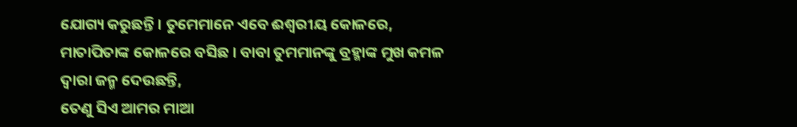ଯୋଗ୍ୟ କରୁଛନ୍ତି । ତୁମେମାନେ ଏବେ ଈଶ୍ୱରୀୟ କୋଳରେ,
ମାତାପିତାଙ୍କ କୋଳରେ ବସିଛ । ବାବା ତୁମମାନଙ୍କୁ ବ୍ରହ୍ମାଙ୍କ ମୁଖ କମଳ ଦ୍ୱାରା ଜନ୍ମ ଦେଉଛନ୍ତି,
ତେଣୁ ସିଏ ଆମର ମାଆ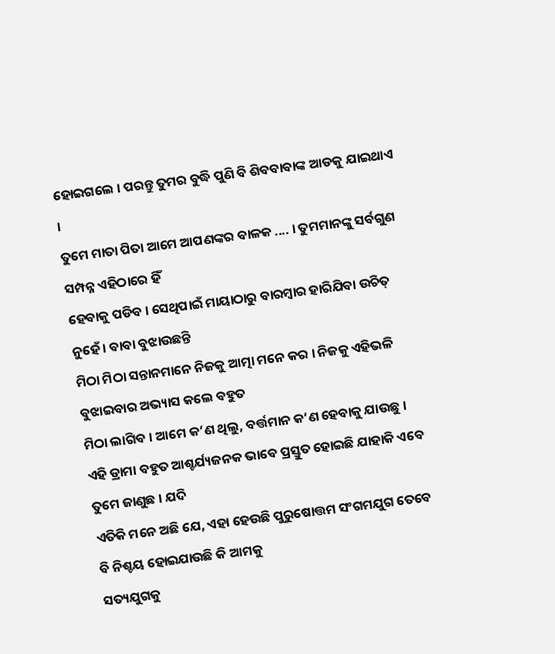ହୋଇଗଲେ । ପରନ୍ତୁ ତୁମର ବୁଦ୍ଧି ପୁଣି ବି ଶିବବାବାଙ୍କ ଆଡକୁ ଯାଇଥାଏ ।
ତୁମେ ମାତା ପିତା ଆମେ ଆପଣଙ୍କର ବାଳକ .... । ତୁମମାନଙ୍କୁ ସର୍ବଗୁଣ ସମ୍ପନ୍ନ ଏହିଠାରେ ହିଁ
ହେବାକୁ ପଡିବ । ସେଥିପାଇଁ ମାୟାଠାରୁ ବାରମ୍ବାର ହାରିଯିବା ଉଚିତ୍ ନୁହେଁ । ବାବା ବୁଝାଉଛନ୍ତି
ମିଠା ମିଠା ସନ୍ତାନମାନେ ନିଜକୁ ଆତ୍ମା ମନେ କର । ନିଜକୁ ଏହିଭଳି ବୁଝାଇବାର ଅଭ୍ୟାସ କଲେ ବହୁତ
ମିଠା ଲାଗିବ । ଆମେ କ’ଣ ଥିଲୁ, ବର୍ତ୍ତମାନ କ’ଣ ହେବାକୁ ଯାଉଛୁ ।
ଏହି ଡ୍ରାମା ବହୁତ ଆଶ୍ଚର୍ଯ୍ୟଜନକ ଭାବେ ପ୍ରସ୍ତୁତ ହୋଇଛି ଯାହାକି ଏବେ ତୁମେ ଜାଣୁଛ । ଯଦି
ଏତିକି ମନେ ଅଛି ଯେ, ଏହା ହେଉଛି ପୁରୁଷୋତ୍ତମ ସଂଗମଯୁଗ ତେବେ ବି ନିଶ୍ଚୟ ହୋଇଯାଉଛି କି ଆମକୁ
ସତ୍ୟଯୁଗକୁ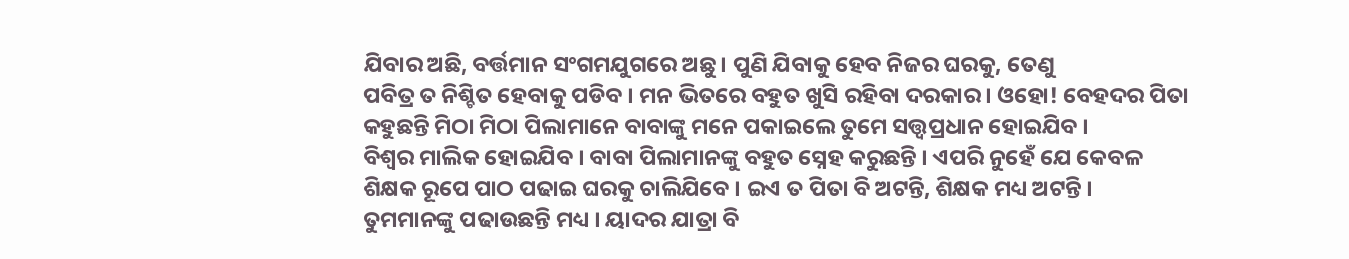ଯିବାର ଅଛି, ବର୍ତ୍ତମାନ ସଂଗମଯୁଗରେ ଅଛୁ । ପୁଣି ଯିବାକୁ ହେବ ନିଜର ଘରକୁ, ତେଣୁ
ପବିତ୍ର ତ ନିଶ୍ଚିତ ହେବାକୁ ପଡିବ । ମନ ଭିତରେ ବହୁତ ଖୁସି ରହିବା ଦରକାର । ଓହୋ! ବେହଦର ପିତା
କହୁଛନ୍ତି ମିଠା ମିଠା ପିଲାମାନେ ବାବାଙ୍କୁ ମନେ ପକାଇଲେ ତୁମେ ସତ୍ତ୍ୱପ୍ରଧାନ ହୋଇଯିବ ।
ବିଶ୍ୱର ମାଲିକ ହୋଇଯିବ । ବାବା ପିଲାମାନଙ୍କୁ ବହୁତ ସ୍ନେହ କରୁଛନ୍ତି । ଏପରି ନୁହେଁ ଯେ କେବଳ
ଶିକ୍ଷକ ରୂପେ ପାଠ ପଢାଇ ଘରକୁ ଚାଲିଯିବେ । ଇଏ ତ ପିତା ବି ଅଟନ୍ତି, ଶିକ୍ଷକ ମଧ୍ୟ ଅଟନ୍ତି ।
ତୁମମାନଙ୍କୁ ପଢାଉଛନ୍ତି ମଧ୍ୟ । ୟାଦର ଯାତ୍ରା ବି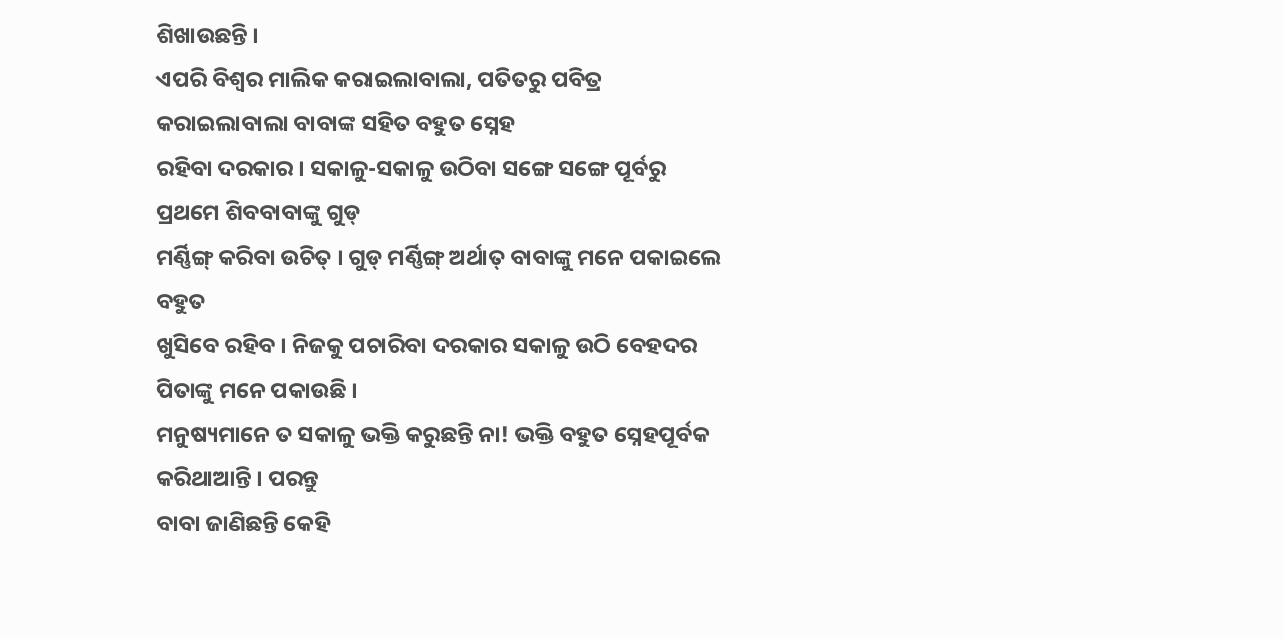ଶିଖାଉଛନ୍ତି ।
ଏପରି ବିଶ୍ୱର ମାଲିକ କରାଇଲାବାଲା, ପତିତରୁ ପବିତ୍ର କରାଇଲାବାଲା ବାବାଙ୍କ ସହିତ ବହୁତ ସ୍ନେହ
ରହିବା ଦରକାର । ସକାଳୁ-ସକାଳୁ ଉଠିବା ସଙ୍ଗେ ସଙ୍ଗେ ପୂର୍ବରୁ ପ୍ରଥମେ ଶିବବାବାଙ୍କୁ ଗୁଡ୍
ମର୍ଣ୍ଣିଙ୍ଗ୍ କରିବା ଉଚିତ୍ । ଗୁଡ୍ ମର୍ଣ୍ଣିଙ୍ଗ୍ ଅର୍ଥାତ୍ ବାବାଙ୍କୁ ମନେ ପକାଇଲେ ବହୁତ
ଖୁସିବେ ରହିବ । ନିଜକୁ ପଚାରିବା ଦରକାର ସକାଳୁ ଉଠି ବେହଦର ପିତାଙ୍କୁ ମନେ ପକାଉଛି ।
ମନୁଷ୍ୟମାନେ ତ ସକାଳୁ ଭକ୍ତି କରୁଛନ୍ତି ନା! ଭକ୍ତି ବହୁତ ସ୍ନେହପୂର୍ବକ କରିଥାଆନ୍ତି । ପରନ୍ତୁ
ବାବା ଜାଣିଛନ୍ତି କେହି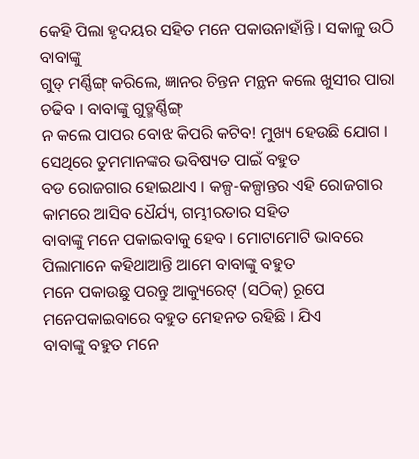କେହି ପିଲା ହୃଦୟର ସହିତ ମନେ ପକାଉନାହାଁନ୍ତି । ସକାଳୁ ଉଠି ବାବାଙ୍କୁ
ଗୁଡ୍ ମର୍ଣ୍ଣିଙ୍ଗ୍ କରିଲେ, ଜ୍ଞାନର ଚିନ୍ତନ ମନ୍ଥନ କଲେ ଖୁସୀର ପାରା ଚଢିବ । ବାବାଙ୍କୁ ଗୁଡ୍ମର୍ଣ୍ଣିଙ୍ଗ୍
ନ କଲେ ପାପର ବୋଝ କିପରି କଟିବ! ମୁଖ୍ୟ ହେଉଛି ଯୋଗ । ସେଥିରେ ତୁମମାନଙ୍କର ଭବିଷ୍ୟତ ପାଇଁ ବହୁତ
ବଡ ରୋଜଗାର ହୋଇଥାଏ । କଳ୍ପ-କଳ୍ପାନ୍ତର ଏହି ରୋଜଗାର କାମରେ ଆସିବ ଧୈର୍ଯ୍ୟ, ଗମ୍ଭୀରତାର ସହିତ
ବାବାଙ୍କୁ ମନେ ପକାଇବାକୁ ହେବ । ମୋଟାମୋଟି ଭାବରେ ପିଲାମାନେ କହିଥାଆନ୍ତି ଆମେ ବାବାଙ୍କୁ ବହୁତ
ମନେ ପକାଉଛୁ ପରନ୍ତୁ ଆକ୍ୟୁରେଟ୍ (ସଠିକ୍) ରୂପେ ମନେପକାଇବାରେ ବହୁତ ମେହନତ ରହିଛି । ଯିଏ
ବାବାଙ୍କୁ ବହୁତ ମନେ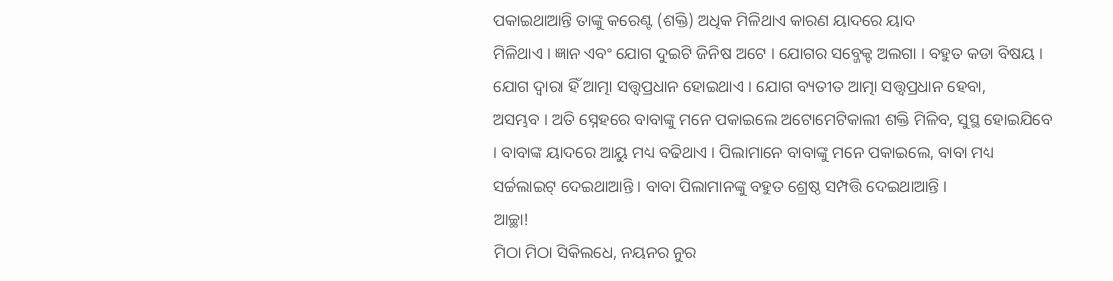ପକାଇଥାଆନ୍ତି ତାଙ୍କୁ କରେଣ୍ଟ (ଶକ୍ତି) ଅଧିକ ମିଳିଥାଏ କାରଣ ୟାଦରେ ୟାଦ
ମିଳିଥାଏ । ଜ୍ଞାନ ଏବଂ ଯୋଗ ଦୁଇଟି ଜିନିଷ ଅଟେ । ଯୋଗର ସବ୍ଜେକ୍ଟ ଅଲଗା । ବହୁତ କଡା ବିଷୟ ।
ଯୋଗ ଦ୍ୱାରା ହିଁ ଆତ୍ମା ସତ୍ତ୍ୱପ୍ରଧାନ ହୋଇଥାଏ । ଯୋଗ ବ୍ୟତୀତ ଆତ୍ମା ସତ୍ତ୍ୱପ୍ରଧାନ ହେବା,
ଅସମ୍ଭବ । ଅତି ସ୍ନେହରେ ବାବାଙ୍କୁ ମନେ ପକାଇଲେ ଅଟୋମେଟିକାଲୀ ଶକ୍ତି ମିଳିବ, ସୁସ୍ଥ ହୋଇଯିବେ
। ବାବାଙ୍କ ୟାଦରେ ଆୟୁ ମଧ୍ୟ ବଢିଥାଏ । ପିଲାମାନେ ବାବାଙ୍କୁ ମନେ ପକାଇଲେ, ବାବା ମଧ୍ୟ
ସର୍ଚ୍ଚଲାଇଟ୍ ଦେଇଥାଆନ୍ତି । ବାବା ପିଲାମାନଙ୍କୁ ବହୁତ ଶ୍ରେଷ୍ଠ ସମ୍ପତ୍ତି ଦେଇଥାଆନ୍ତି ।
ଆଚ୍ଛା!
ମିଠା ମିଠା ସିକିଲଧେ, ନୟନର ନୁର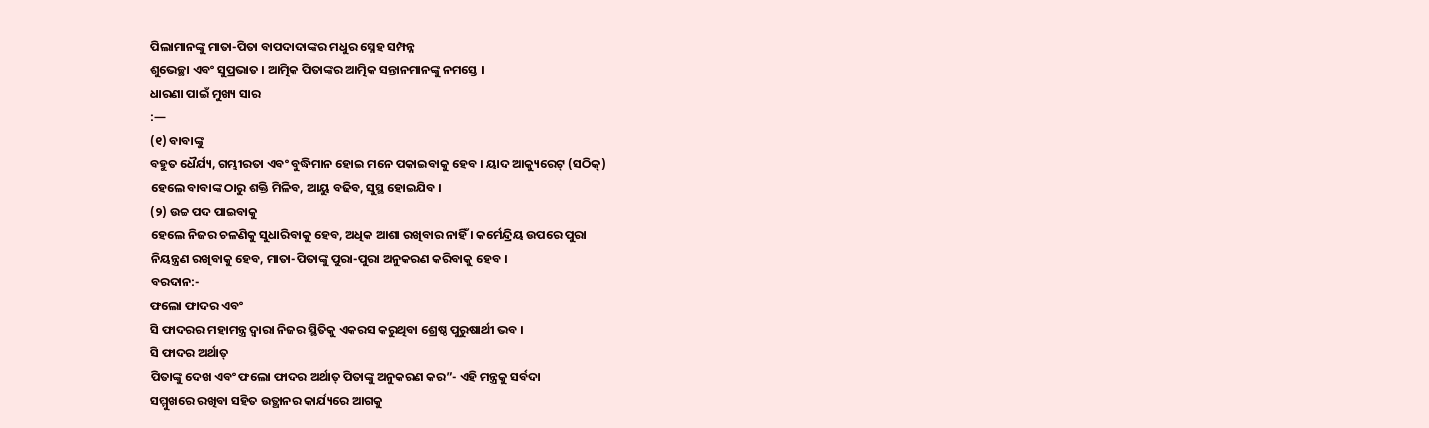ପିଲାମାନଙ୍କୁ ମାତା-ପିତା ବାପଦାଦାଙ୍କର ମଧୁର ସ୍ନେହ ସମ୍ପନ୍ନ
ଶୁଭେଚ୍ଛା ଏବଂ ସୁପ୍ରଭାତ । ଆତ୍ମିକ ପିତାଙ୍କର ଆତ୍ମିକ ସନ୍ତାନମାନଙ୍କୁ ନମସ୍ତେ ।
ଧାରଣା ପାଇଁ ମୁଖ୍ୟ ସାର
:—
(୧) ବାବାଙ୍କୁ
ବହୁତ ଧୈର୍ଯ୍ୟ, ଗମ୍ଭୀରତା ଏବଂ ବୁଦ୍ଧିମାନ ହୋଇ ମନେ ପକାଇବାକୁ ହେବ । ୟାଦ ଆକ୍ୟୁରେଟ୍ (ସଠିକ୍)
ହେଲେ ବାବାଙ୍କ ଠାରୁ ଶକ୍ତି ମିଳିବ, ଆୟୁ ବଢିବ, ସୁସ୍ଥ ହୋଇଯିବ ।
(୨) ଉଚ୍ଚ ପଦ ପାଇବାକୁ
ହେଲେ ନିଜର ଚଳଣିକୁ ସୁଧାରିବାକୁ ହେବ, ଅଧିକ ଆଶା ରଖିବାର ନାହିଁ । କର୍ମେନ୍ଦ୍ରିୟ ଉପରେ ପୁରା
ନିୟନ୍ତ୍ରଣ ରଖିବାକୁ ହେବ, ମାତା-ପିତାଙ୍କୁ ପୁରା-ପୁରା ଅନୁକରଣ କରିବାକୁ ହେବ ।
ବରଦାନ:-
ଫଲୋ ଫାଦର ଏବଂ
ସି ଫାଦରର ମହାମନ୍ତ୍ର ଦ୍ୱାରା ନିଜର ସ୍ଥିତିକୁ ଏକରସ କରୁଥିବା ଶ୍ରେଷ୍ଠ ପୁରୁଷାର୍ଥୀ ଭବ ।
ସି ଫାଦର ଅର୍ଥାତ୍
ପିତାଙ୍କୁ ଦେଖ ଏବଂ ଫଲୋ ଫାଦର ଅର୍ଥାତ୍ ପିତାଙ୍କୁ ଅନୁକରଣ କର”- ଏହି ମନ୍ତ୍ରକୁ ସର୍ବଦା
ସମ୍ମୁଖରେ ରଖିବା ସହିତ ଉତ୍ଥାନର କାର୍ଯ୍ୟରେ ଆଗକୁ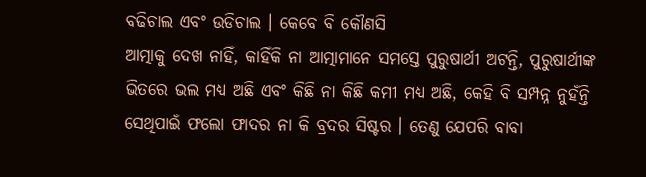ବଢିଚାଲ ଏବଂ ଉଡିଚାଲ । କେବେ ବି କୌଣସି
ଆତ୍ମାକୁ ଦେଖ ନାହିଁ, କାହିଁକି ନା ଆତ୍ମାମାନେ ସମସ୍ତେ ପୁରୁଷାର୍ଥୀ ଅଟନ୍ତି, ପୁରୁଷାର୍ଥୀଙ୍କ
ଭିତରେ ଭଲ ମଧ୍ୟ ଅଛି ଏବଂ କିଛି ନା କିଛି କମୀ ମଧ୍ୟ ଅଛି, କେହି ବି ସମ୍ପନ୍ନ ନୁହଁନ୍ତି
ସେଥିପାଇଁ ଫଲୋ ଫାଦର ନା କି ବ୍ରଦର ସିଷ୍ଟର । ତେଣୁ ଯେପରି ବାବା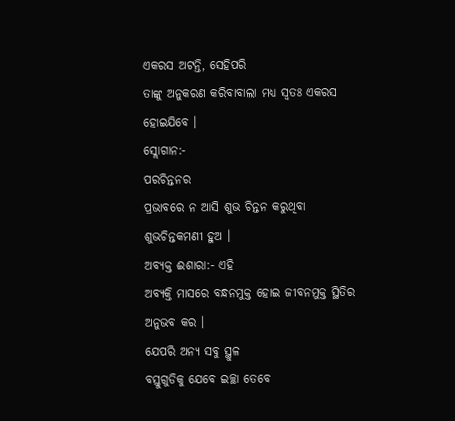ଏକରସ ଅଟନ୍ତି, ସେହିପରି
ତାଙ୍କୁ ଅନୁକରଣ କରିବାବାଲା ମଧ୍ୟ ସ୍ୱତଃ ଏକରସ ହୋଇଯିବେ ।
ସ୍ଲୋଗାନ:-
ପରଚିନ୍ତନର
ପ୍ରଭାବରେ ନ ଆସି ଶୁଭ ଚିନ୍ତନ କରୁଥିବା ଶୁଭଚିନ୍ତକମଣୀ ହୁଅ ।
ଅବ୍ୟକ୍ତ ଈଶାରା:- ଏହି
ଅବ୍ୟକ୍ତି ମାସରେ ବନ୍ଧନମୁକ୍ତ ହୋଇ ଜୀବନମୁକ୍ତ ସ୍ଥିତିର ଅନୁଭବ କର ।
ଯେପରି ଅନ୍ୟ ସବୁ ସ୍ଥୁଳ
ବସ୍ତୁଗୁଡିକୁ ଯେବେ ଇଚ୍ଛା ତେବେ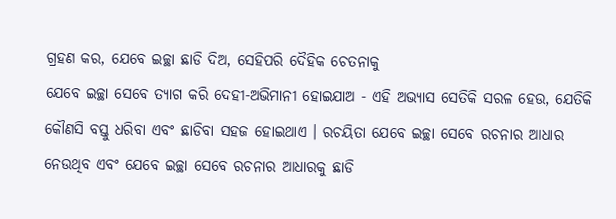ଗ୍ରହଣ କର, ଯେବେ ଇଚ୍ଛା ଛାଡି ଦିଅ, ସେହିପରି ଦୈହିକ ଚେତନାକୁ
ଯେବେ ଇଚ୍ଛା ସେବେ ତ୍ୟାଗ କରି ଦେହୀ-ଅଭିମାନୀ ହୋଇଯାଅ - ଏହି ଅଭ୍ୟାସ ସେତିକି ସରଳ ହେଉ, ଯେତିକି
କୌଣସି ବସ୍ତୁ ଧରିବା ଏବଂ ଛାଡିବା ସହଜ ହୋଇଥାଏ । ରଚୟିତା ଯେବେ ଇଚ୍ଛା ସେବେ ରଚନାର ଆଧାର
ନେଉଥିବ ଏବଂ ଯେବେ ଇଚ୍ଛା ସେବେ ରଚନାର ଆଧାରକୁ ଛାଡି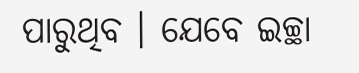ପାରୁଥିବ । ଯେବେ ଇଚ୍ଛା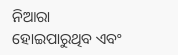ନିଆରା
ହୋଇପାରୁଥିବ ଏବଂ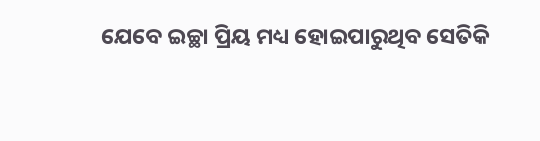ଯେବେ ଇଚ୍ଛା ପ୍ରିୟ ମଧ୍ୟ ହୋଇପାରୁଥିବ ସେତିକି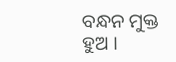ବନ୍ଧନ ମୁକ୍ତ ହୁଅ ।